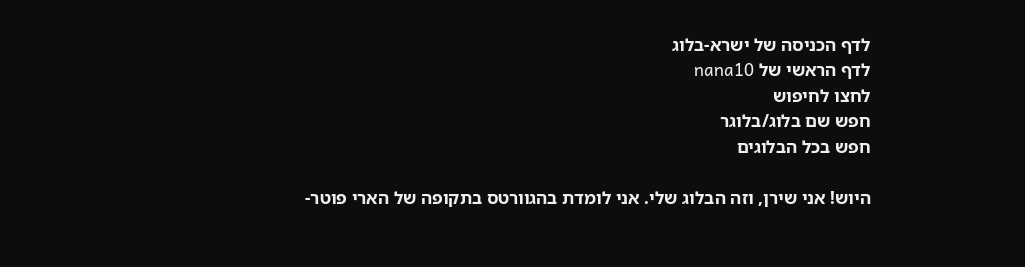לדף הכניסה של ישרא-בלוג
לדף הראשי של nana10
לחצו לחיפוש
חפש שם בלוג/בלוגר
חפש בכל הבלוגים

היוש! אני שירן, וזה הבלוג שלי. אני לומדת בהגוורטס בתקופה של הארי פוטר-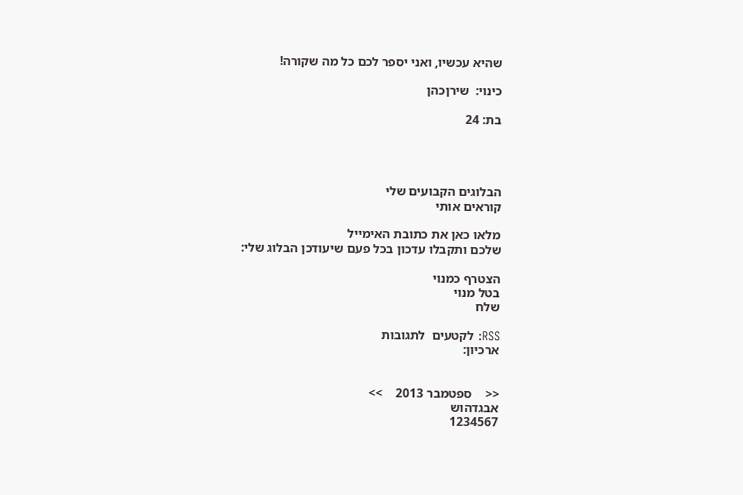שהיא עכשיו, ואני יספר לכם כל מה שקורה!

כינוי:  שירןכהן

בת: 24




הבלוגים הקבועים שלי
קוראים אותי

מלאו כאן את כתובת האימייל
שלכם ותקבלו עדכון בכל פעם שיעודכן הבלוג שלי:

הצטרף כמנוי
בטל מנוי
שלח

RSS: לקטעים  לתגובות
ארכיון:


<<    ספטמבר 2013    >>
אבגדהוש
1234567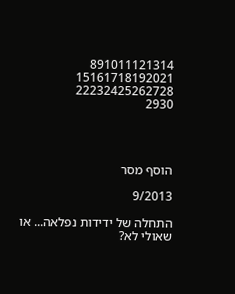891011121314
15161718192021
22232425262728
2930




הוסף מסר

9/2013

התחלה של ידידות נפלאה... או שאולי לא?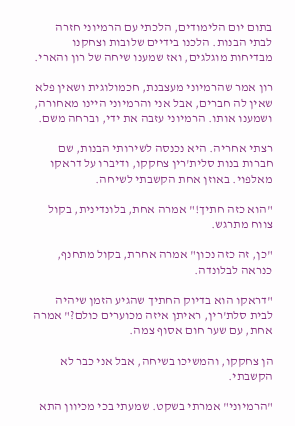בתום יום הלימודים, הלכתי עם הרמיוני חזרה לבתי הבנות. הלכנו בידיים שלובות וצחקנו מבדיחות מוגלגים, ואז שמענו שיחה של רון והארי.

רון אמר שהרמיוני מעצבנת, חכמולוגית ושאין פלא שאין לה חברים, אבל אני והרמיוני היינו מאחורה, ושמענו אותו. הרמיוני עזבה את ידי, וברחה משם.

רצתי אחריה. היא נכנסה לשירותי הבנות, שם חברות בנות סלית'רין צחקקו, ודיברו על דראקו מאלפוי. באוזן אחת הקשבתי לשיחה.

"הוא כזה חתיך!" אמרה אחת, בלונדינית, בקול צווח מתרגש.

"כן, זה כזה נכון" אמרה אחרת, בקול מתחנף, כנראה לבלונדה.

"דראקו הוא בדיוק החתיך שהגיע הזמן שיהיה לבית סלת'רין, ראיתן איזה מכוערים כולם?" אמרה אחת, עם שער חום אסוף צמה.

הן צחקקו, והמשיכו בשיחה, אבל אני כבר לא הקשבתי.

"הרמיוני" אמרתי בשקט. שמעתי בכי מכיוון התא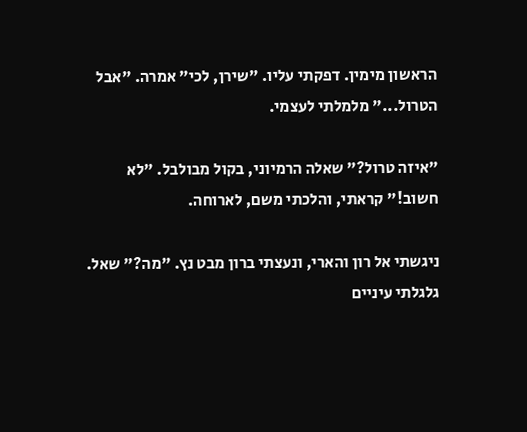הראשון מימין. דפקתי עליו. "שירן, לכי" אמרה. "אבל הטרול..." מלמלתי לעצמי.

"איזה טרול?" שאלה הרמיוני, בקול מבולבל. "לא חשוב!" קראתי, והלכתי משם, לארוחה.

ניגשתי אל רון והארי, ונעצתי ברון מבט נץ. "מה?" שאל. גלגלתי עיניים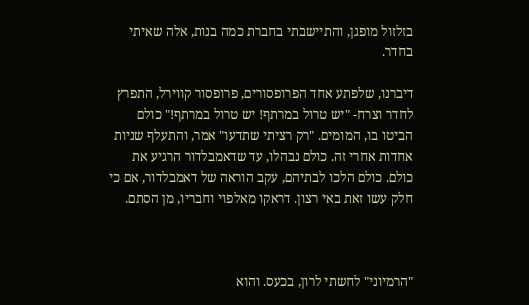בזלזול מופגן, והתיישבתי בחברת כמה בנות, אלה שאיתי בחדר.

דיברנו, שלפתע אחד הפרופסורים, פרופסור קווירל, התפרץ לחדר וצרח- "יש טרול במרתף! יש טרול במרתף!" כולם הביטו בו, המומים. "רק רציתי שתדעו" אמר, והתעלף שניות אחדות אחרי זה. כולם נבהלו, עד שדאמבלדור הרגיע את כולם. כולם הלכו לבתיהם, עקב הוראה של דאמבלדור, אם כי חלק עשו זאת באי רצון. דראקו מאלפוי וחבריו, מן הסתם.



"הרמיוני" לחשתי לרון, בכעס. והוא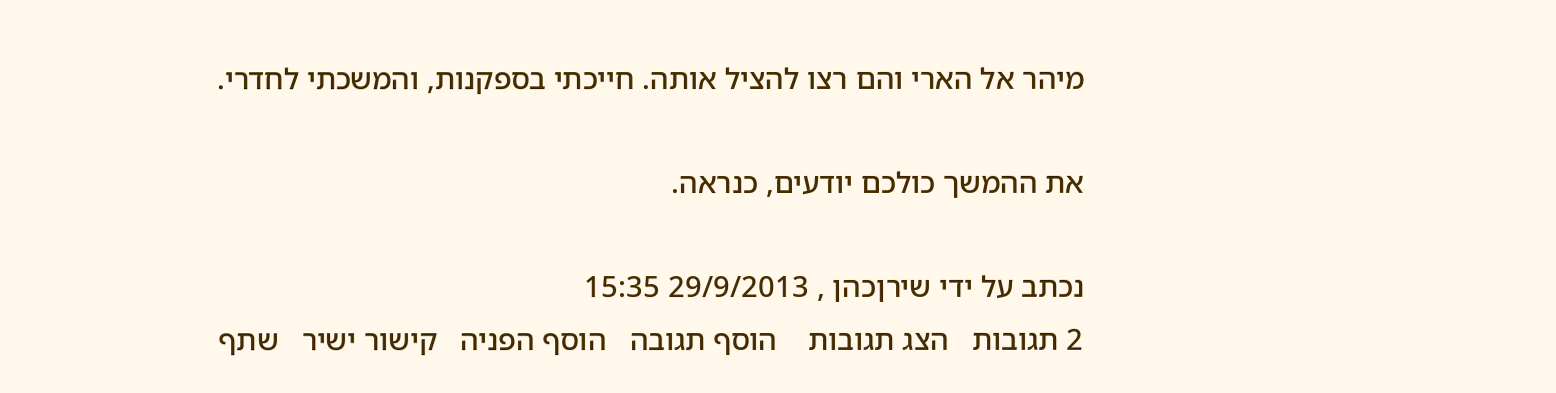מיהר אל הארי והם רצו להציל אותה. חייכתי בספקנות, והמשכתי לחדרי.

את ההמשך כולכם יודעים, כנראה.

נכתב על ידי שירןכהן , 29/9/2013 15:35
2 תגובות   הצג תגובות    הוסף תגובה   הוסף הפניה   קישור ישיר   שתף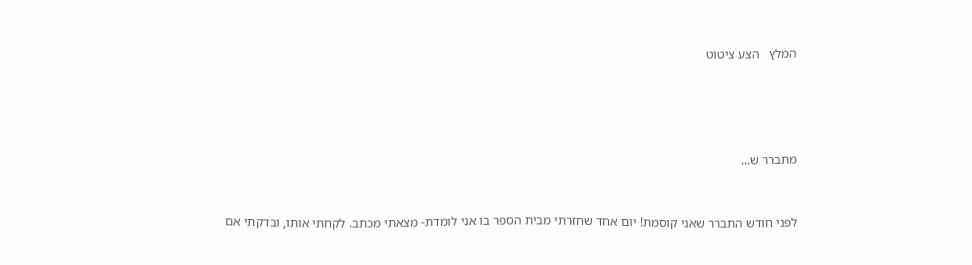המלץ   הצע ציטוט




מתברר ש...


לפני חודש התברר שאני קוסמת! יום אחד שחזרתי מבית הספר בו אני לומדת- מצאתי מכתב. לקחתי אותו, ובדקתי אם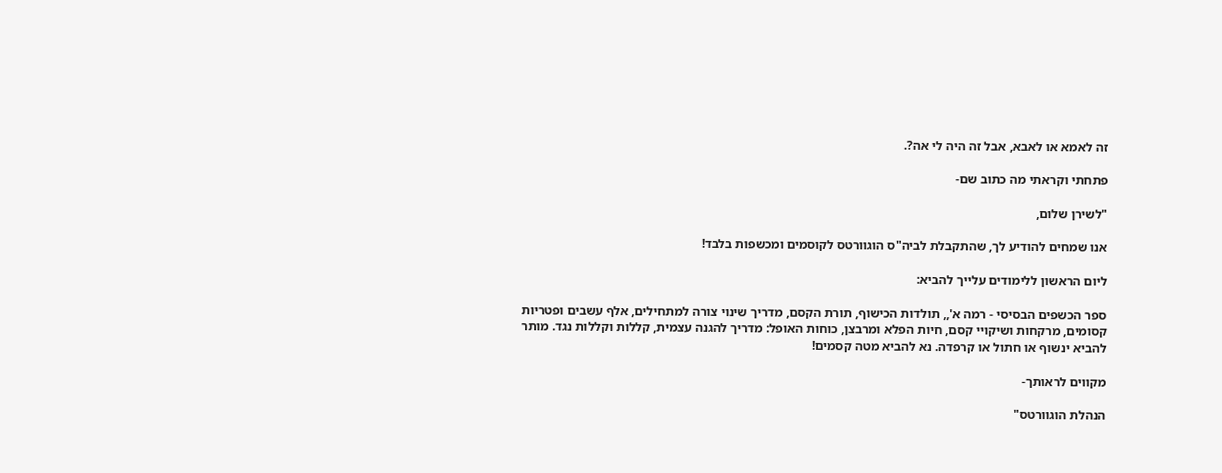זה לאמא או לאבא, אבל זה היה לי אה?.

פתחתי וקראתי מה כתוב שם-

"לשירן שלום,

אנו שמחים להודיע לך, שהתקבלת לביה"ס הוגוורטס לקוסמים ומכשפות בלבד!

ליום הראשון ללימודים עלייך להביא:

ספר הכשפים הבסיסי - רמה א',, תולדות הכישוף, תורת הקסם, מדריך שינוי צורה למתחילים, אלף עשבים ופטריות קסומים, מרקחות ושיקויי קסם, חיות הפלא ומרבצן, כוחות האופל: מדריך להגנה עצמית, קללות וקללות נגד. מותר להביא ינשוף או חתול או קרפדה. נא להביא מטה קסמים!

מקווים לראותך-

הנהלת הוגוורטס"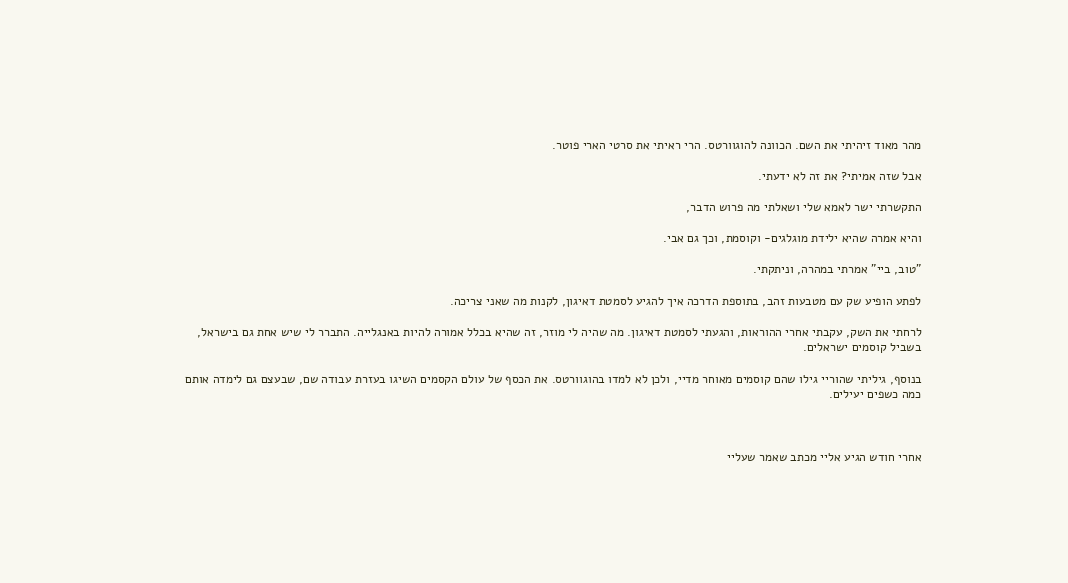מהר מאוד זיהיתי את השם. הכוונה להוגוורטס. הרי ראיתי את סרטי הארי פוטר.

אבל שזה אמיתי? את זה לא ידעתי.

התקשרתי ישר לאמא שלי ושאלתי מה פרוש הדבר,

והיא אמרה שהיא ילידת מוגלגים- וקוסמת, וכך גם אבי.

"טוב, ביי" אמרתי במהרה, וניתקתי.

לפתע הופיע שק עם מטבעות זהב, בתוספת הדרכה איך להגיע לסמטת דאיגון, לקנות מה שאני צריכה.

לרחתי את השק, עקבתי אחרי ההוראות, והגעתי לסמטת דאיגון. מה שהיה לי מוזר, זה שהיא בכלל אמורה להיות באנגלייה. התברר לי שיש אחת גם בישראל, בשביל קוסמים ישראלים.

בנוסף, גיליתי שהוריי גילו שהם קוסמים מאוחר מדיי, ולכן לא למדו בהוגוורטס. את הכסף של עולם הקסמים השיגו בעזרת עבודה שם, שבעצם גם לימדה אותם כמה כשפים יעילים.



אחרי חודש הגיע אליי מכתב שאמר שעליי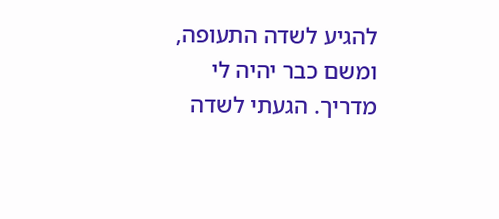להגיע לשדה התעופה, ומשם כבר יהיה לי מדריך. הגעתי לשדה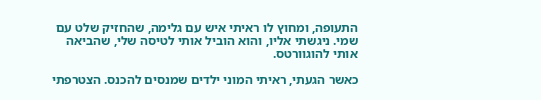התעופה, ומחוץ לו ראיתי איש עם גלימה, שהחזיק שלט עם שמי. ניגשתי אליו, והוא הוביל אותי לטיסה שלי, שהביאה אותי להוגוורטס.

כאשר הגעתי, ראיתי המוני ילדים שמנסים להכנס. הצטרפתי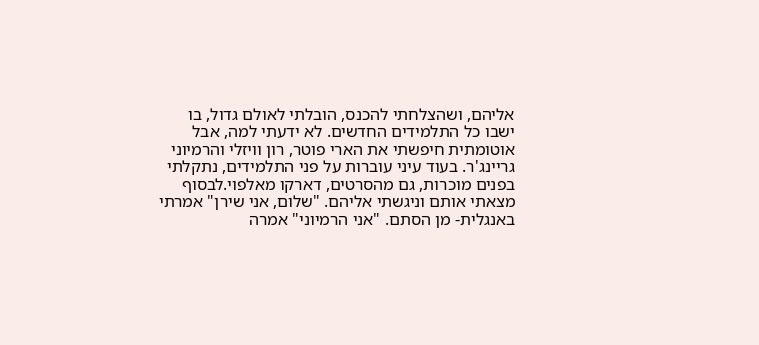אליהם, ושהצלחתי להכנס, הובלתי לאולם גדול, בו ישבו כל התלמידים החדשים. לא ידעתי למה, אבל אוטומתית חיפשתי את הארי פוטר, רון וויזלי והרמיוני גריינג'ר. בעוד עיני עוברות על פני התלמידים, נתקלתי בפנים מוכרות, גם מהסרטים, דארקו מאלפוי.לבסוף מצאתי אותם וניגשתי אליהם. "שלום, אני שירן" אמרתי באנגלית- מן הסתם. "אני הרמיוני" אמרה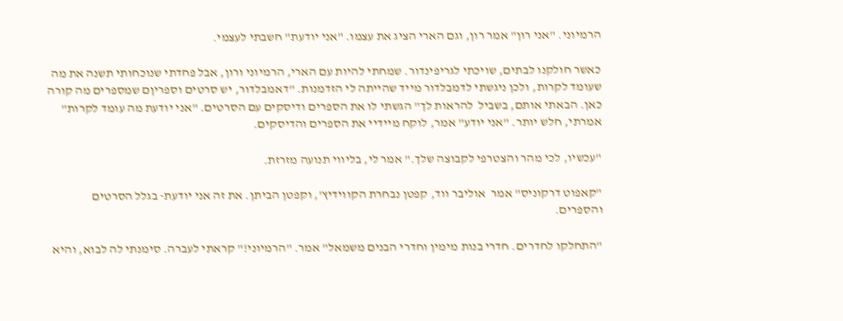הרמיוני. "אני רון" אמר רון, וגם הארי הציג את עצמו. "אני יודעת" חשבתי לעצמי.

כאשר חולקנו לבתים, שויכתי לגריפינדור. שמחתי להיות עם הארי, הרמיוני ורון, אבל פחדתי שנוכחותי תשנה את מה שעומד לקרות, ולכן ניגשתי לדמבלדור מייד שהייתה לי הזדמנות. "דאמבלדור, יש סרטים וספריןם שמספרים מה קורה כאן. הבאתי אותם, בשביל  להראות לך" הגשתי לו את הספרים ודיסקים עם הסרטים. "אני יודעת מה עומד לקרות" אמרתי, חלש יותר. "אני יודע" אמר, לוקח מיידיי את הספרים והדיסקים.

"עכשיו, לכי מהר והצטרפי לקבוצה שלך." אמר לי, בליווי תנועה מזרזת.

"קאפוט דרקוניס" אמר  אוליבר ווד, קפטן נבחרת הקווידיץ', וקפטן הביתן. את זה אני יודעת- בגלל הסרטים והספרים.

"התחלקו לחדרים. חדרי בנות מימין וחדרי הבנים משמאל" אמר. "הרמיוני!" קראתי לעברה. סימנתי לה לבוא, והיא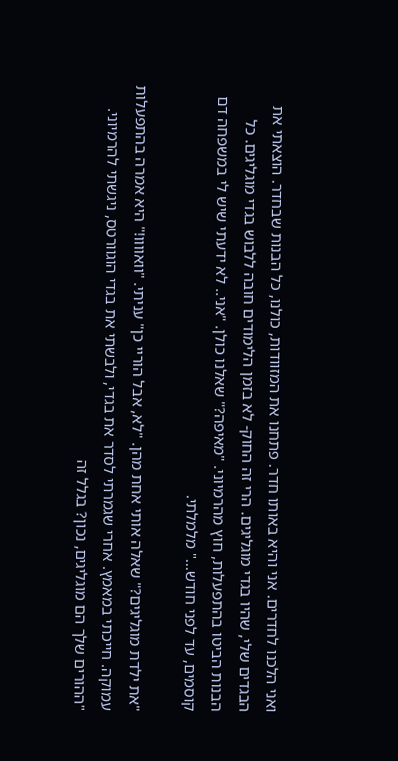ואני הלכנו לחדרים. אני והיא באותו חדר. פתחנו את המזוודות, כולנו, כל הבנות שבחדר. הוצאתי את הבגדים שלי, שהיו בגדי מוגליגים. הרי זה החוק- לא בזמן הלימודים חובה ללבוש בגדי מוגליגים. כל הבנות הביטו בהתפעלות, חוץ מהרמיוני. "מאיפה?" שאלנו כולן. "אני.. לא ידעתי שיש לי במשפחה דם קוסמים, עד לפני חודש..." מלמלתי.

"את ילדת מוגליגים?" שאלה אותי אחת מהן. "לא, אבל הוריי כן" עניתי. "וואוווו!" היא אמרה בהתפעלות עמוקה. חייכתי במאמץ. אחרי שגמרתי לסדר את בגדי, ולבשתי את בגדי הוגוורטס, ניגשתי להרמיוני. "ההורים שלך הם מוגליגים, נכון? בגלל זה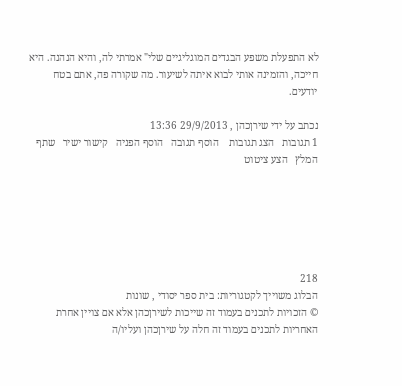לא התפעלת משפע הבגדים המוגליגיים שלי" אמרתי לה, והיא הנהנה. היא חייכה, והזמינה אותי לבוא איתה לשיעור. מה שקורה פה, אתם בטח יודעים.

נכתב על ידי שירןכהן , 29/9/2013 13:36
1 תגובות   הצג תגובות    הוסף תגובה   הוסף הפניה   קישור ישיר   שתף   המלץ   הצע ציטוט






218
הבלוג משוייך לקטגוריות: בית ספר יסודי , שונות
© הזכויות לתכנים בעמוד זה שייכות לשירןכהן אלא אם צויין אחרת
האחריות לתכנים בעמוד זה חלה על שירןכהן ועליו/ה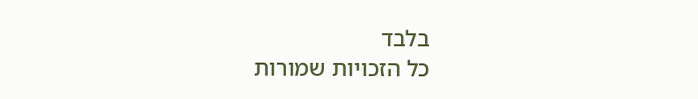בלבד
כל הזכויות שמורות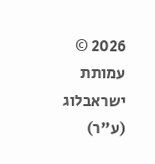2026 © עמותת ישראבלוג (ע"ר)